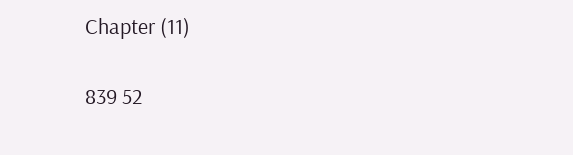Chapter (11)

839 52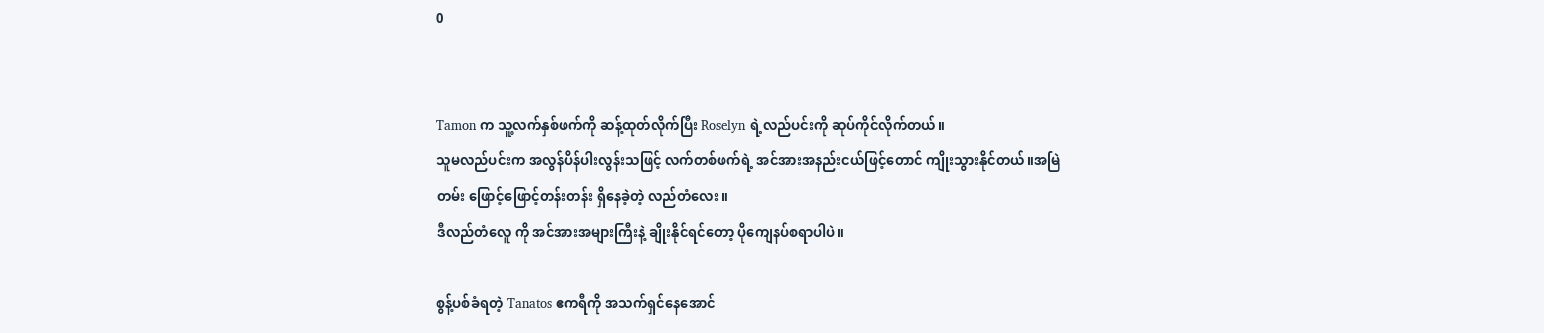0


Tamon က သူ့လက်နှစ်ဖက်ကို ဆန့်ထုတ်လိုက်ပြီး Roselyn ရဲ့လည်ပင်းကို ဆုပ်ကိုင်လိုက်တယ်။
သူမလည်ပင်းက အလွန်ပိန်ပါးလွန်းသဖြင့် လက်တစ်ဖက်ရဲ့ အင်အားအနည်းငယ်ဖြင့်တောင် ကျိုးသွားနိုင်တယ်။အမြဲတမ်း ဖြောင့်ဖြောင့်တန်းတန်း ရှိနေခဲ့တဲ့ လည်တံလေး။
ဒီလည်တံလေူ ကို အင်အားအများကြီးနဲ့ ချိုးနိုင်ရင်တော့ ပိုကျေနပ်စရာပါပဲ။

စွန့်ပစ်ခံရတဲ့ Tanatos ဧကရီကို အသက်ရှင်နေအောင်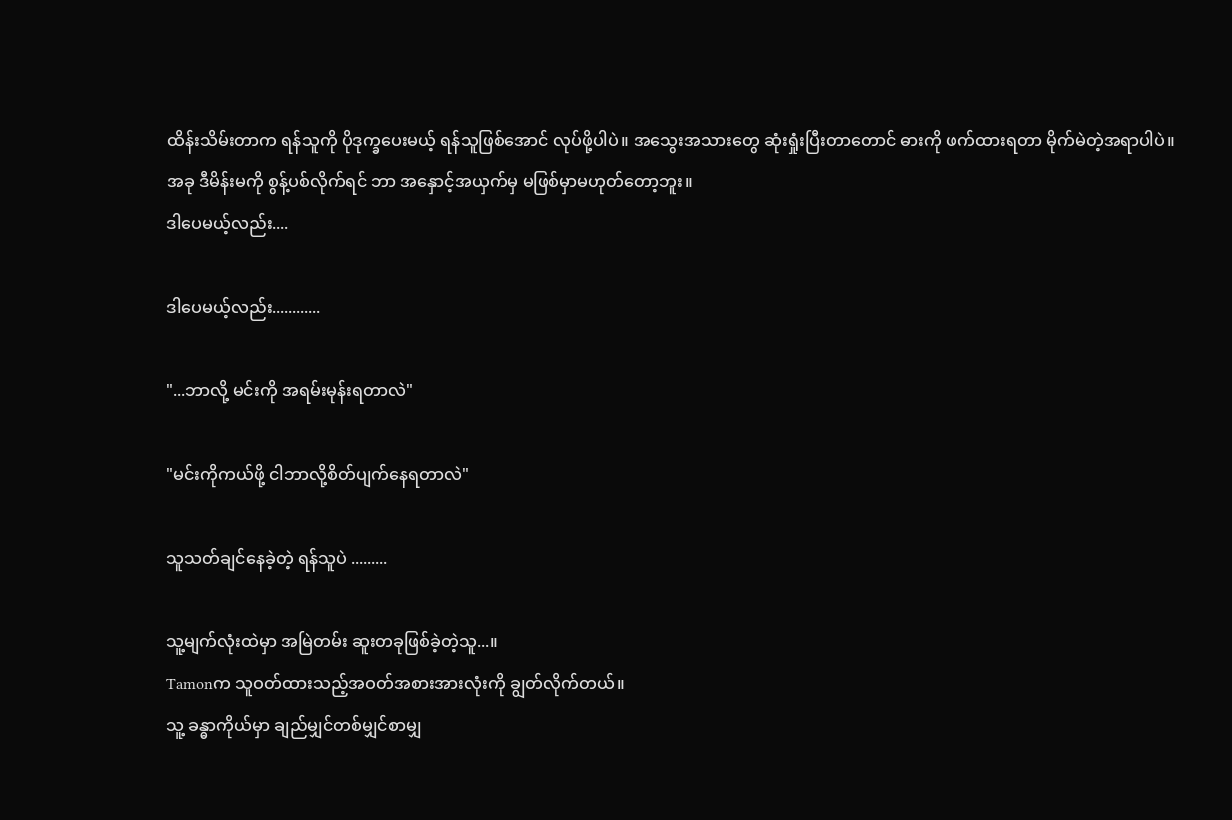ထိန်းသိမ်းတာက ရန်သူကို ပိုဒုက္ခပေးမယ့် ရန်သူဖြစ်အောင် လုပ်ဖို့ပါပဲ။ အသွေးအသားတွေ ဆုံးရှုံးပြီးတာတောင် ဓားကို ဖက်ထားရတာ မိုက်မဲတဲ့အရာပါပဲ။
အခု ဒီမိန်းမကို စွန့်ပစ်လိုက်ရင် ဘာ အနှောင့်အယှက်မှ မဖြစ်မှာမဟုတ်တော့ဘူး။
ဒါပေမယ့်လည်း....

ဒါပေမယ့်လည်း............

"...ဘာလို့ မင်းကို အရမ်းမုန်းရတာလဲ"

"မင်းကိုကယ်ဖို့ ငါဘာလို့စိတ်ပျက်နေရတာလဲ"

သူသတ်ချင်နေခဲ့တဲ့ ရန်သူပဲ .........

သူ့မျက်လုံးထဲမှာ အမြဲတမ်း ဆူးတခုဖြစ်ခဲ့တဲ့သူ...။
Tamonက သူဝတ်ထားသည့်အဝတ်အစားအားလုံးကို ချွတ်လိုက်တယ်။
သူ့ ခန္ဓာကိုယ်မှာ ချည်မျှင်တစ်မျှင်စာမျှ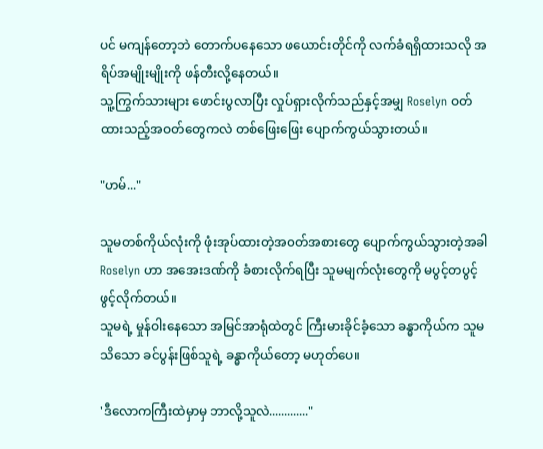ပင် မကျန်တော့ဘဲ တောက်ပနေသော ဖယောင်းတိုင်ကို လက်ခံရရှိထားသလို အရိပ်အမျိုးမျိုးကို ဖန်တီးလို့နေတယ်။
သူ့ကြွက်သားများ ဖောင်းပွလာပြီး လှုပ်ရှားလိုက်သည်နှင့်အမျှ Roselyn ဝတ်ထားသည့်အဝတ်တွေကလဲ တစ်ဖြေးဖြေး ပျောက်ကွယ်သွားတယ်။

"ဟမ်..."

သူမတစ်ကိုယ်လုံးကို ဖုံးအုပ်ထားတဲ့အ၀တ်အစားတွေ ပျောက်ကွယ်သွားတဲ့အခါ Roselyn ဟာ အအေးဒဏ်ကို ခံစားလိုက်ရပြီး သူမမျက်လုံးတွေကို မပွင့်တပွင့်ဖွင့်လိုက်တယ်။
သူမရဲ့ မှုန်ဝါးနေသော အမြင်အာရုံထဲတွင် ကြီးမားခိုင်ခံ့သော ခန္ဓာကိုယ်က သူမ သိသော ခင်ပွန်းဖြစ်သူရဲ့ ခန္ဓာကိုယ်တော့ မဟုတ်ပေ။

'ဒီလောကကြီးထဲမှာမှ ဘာလို့သူလဲ............."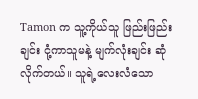Tamon က သူ့ကိုယ်သူ ဖြည်းဖြည်းချင်း ငုံ့ကာသူမနဲ့ မျက်လုံးချင်း ဆုံလိုက်တယ်။ သူရဲ့လေးလံသော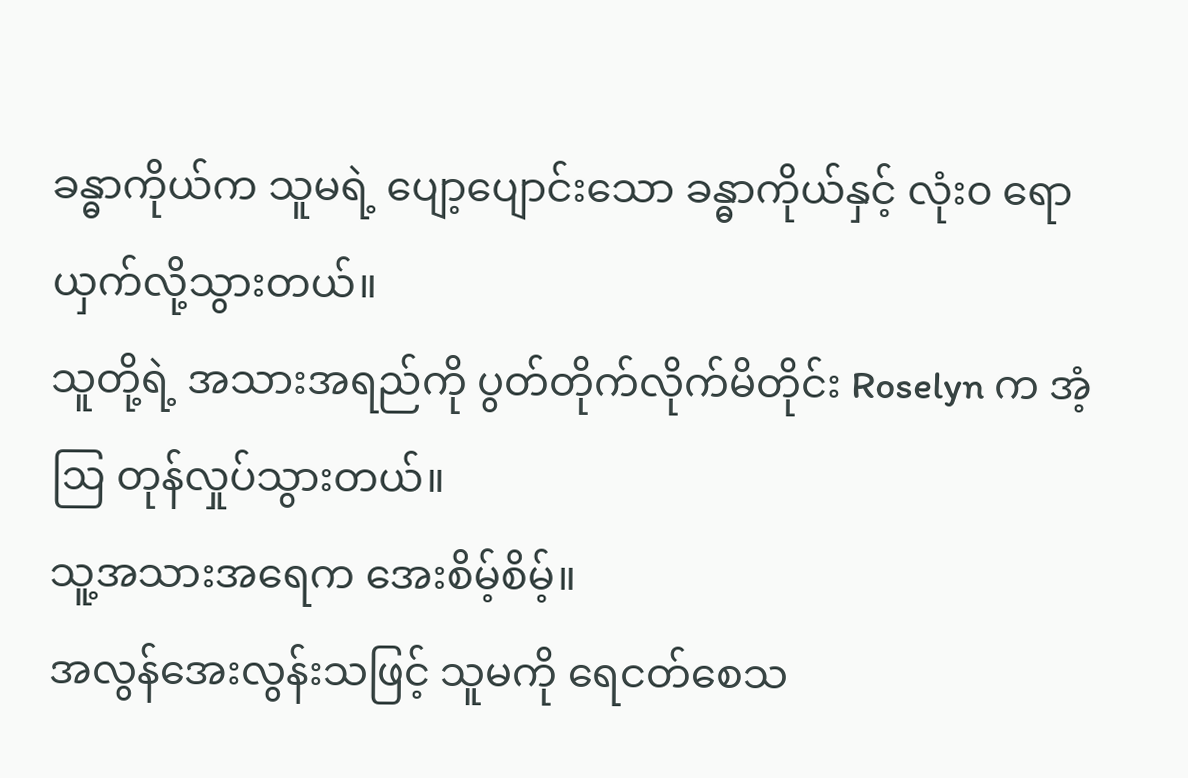ခန္ဓာကိုယ်က သူမရဲ့ ပျော့ပျောင်းသော ခန္ဓာကိုယ်နှင့် လုံး၀ ရောယှက်လို့သွားတယ်။
သူတို့ရဲ့ အသားအရည်ကို ပွတ်တိုက်လိုက်မိတိုင်း Roselyn က အံ့ဩ တုန်လှုပ်သွားတယ်။
သူ့အသားအရေက အေးစိမ့်စိမ့်။
အလွန်အေးလွန်းသဖြင့် သူမကို ရေငတ်စေသ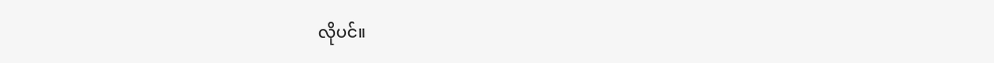လိုပင်။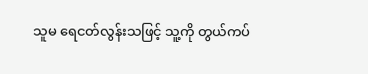သူမ ရေငတ်လွန်းသဖြင့် သူ့ကို တွယ်ကပ်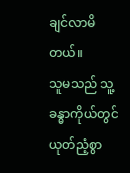ချင်လာမိတယ်။
သူမသည် သူ့ခန္ဓာကိုယ်တွင် ယုတ်ညံ့စွာ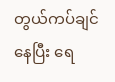တွယ်ကပ်ချင်နေပြီး ရေ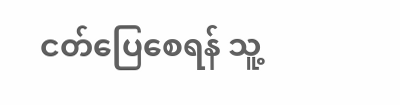ငတ်ပြေစေရန် သူ့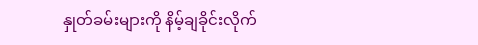နှုတ်ခမ်းများကို နိမ့်ချခိုင်းလိုက်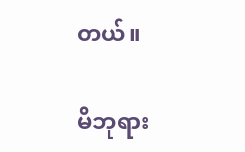တယ်။

မိဘုရား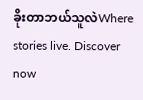ခိုးတာဘယ်သူလဲWhere stories live. Discover now